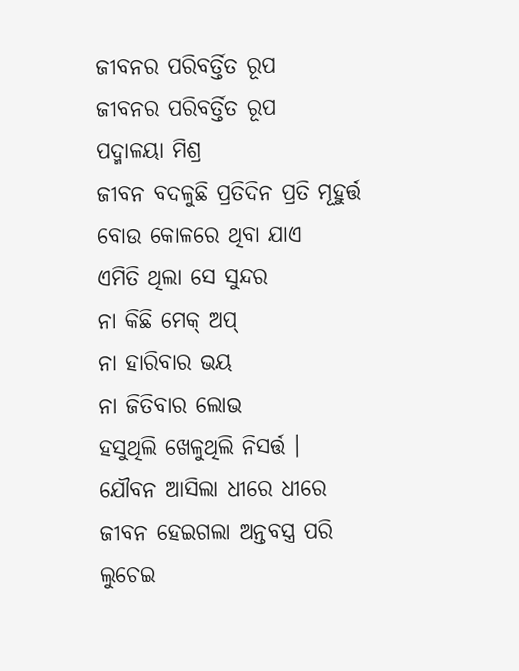ଜୀବନର ପରିବର୍ତ୍ତିତ ରୂପ
ଜୀବନର ପରିବର୍ତ୍ତିତ ରୂପ
ପଦ୍ମାଳୟା ମିଶ୍ର
ଜୀବନ ବଦଳୁଛି ପ୍ରତିଦିନ ପ୍ରତି ମୂହୁର୍ତ୍ତ
ବୋଉ କୋଳରେ ଥିବା ଯାଏ
ଏମିତି ଥିଲା ସେ ସୁନ୍ଦର
ନା କିଛି ମେକ୍ ଅପ୍
ନା ହାରିବାର ଭୟ
ନା ଜିତିବାର ଲୋଭ
ହସୁଥିଲି ଖେଳୁଥିଲି ନିସର୍ତ୍ତ ।
ଯୌବନ ଆସିଲା ଧୀରେ ଧୀରେ
ଜୀବନ ହେଇଗଲା ଅନ୍ତବସ୍ତ୍ର ପରି
ଲୁଚେଇ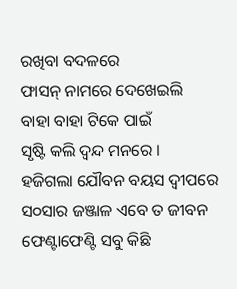ରଖିବା ବଦଳରେ
ଫାସନ୍ ନାମରେ ଦେଖେଇଲି
ବାହା ବାହା ଟିକେ ପାଇଁ
ସୃଷ୍ଟି କଲି ଦ୍ଵନ୍ଦ ମନରେ ।
ହଜିଗଲା ଯୌବନ ବୟସ ଦ୍ଵୀପରେ
ସ୦ସାର ଜଞ୍ଜାଳ ଏବେ ତ ଜୀବନ
ଫେଣ୍ଟାଫେଣ୍ଟି ସବୁ କିଛି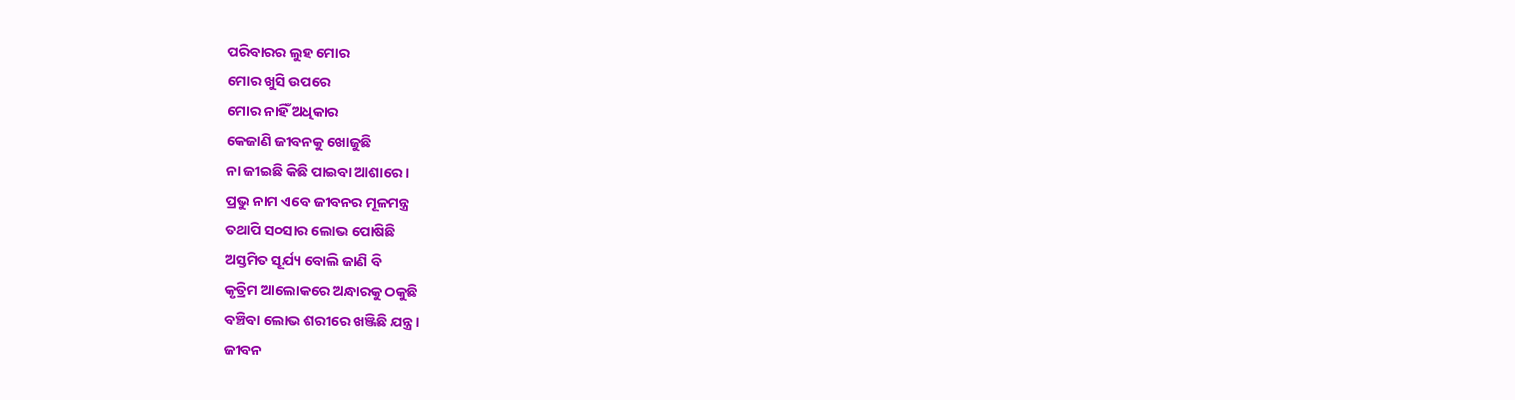ପରିବାରର ଲୁହ ମୋର
ମୋର ଖୁସି ଉପରେ
ମୋର ନାହିଁ ଅଧିକାର
କେଜାଣି ଜୀବନକୁ ଖୋଜୁଛି
ନା ଜୀଇଛି କିଛି ପାଇବା ଆଶାରେ ।
ପ୍ରଭୁ ନାମ ଏବେ ଜୀବନର ମୂଳମନ୍ତ୍ର
ତଥାପି ସ୦ସାର ଲୋଭ ପୋଷିଛି
ଅସ୍ତମିତ ସୂର୍ଯ୍ୟ ବୋଲି ଜାଣି ବି
କୃତ୍ରିମ ଆଲୋକରେ ଅନ୍ଧାରକୁ ଠକୁଛି
ବଞ୍ଚିବା ଲୋଭ ଶରୀରେ ଖଞ୍ଜିଛି ଯନ୍ତ୍ର ।
ଜୀବନ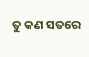ତୁ କଣ ସତରେ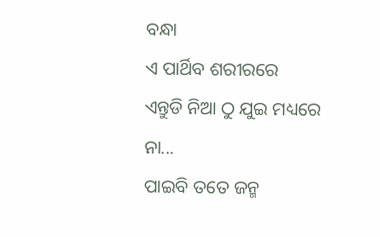ବନ୍ଧା
ଏ ପାର୍ଥିବ ଶରୀରରେ
ଏନ୍ତୁଡି ନିଆ ଠୁ ଯୁଇ ମଧ୍ୟରେ
ନା...
ପାଇବି ତତେ ଜନ୍ମ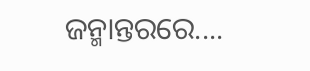ଜନ୍ମାନ୍ତରରେ....